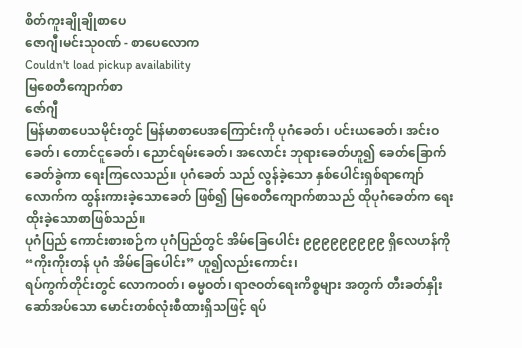စိတ်ကူးချိုချိုစာပေ
ဇောဂျီ၊မင်းသု၀ဏ် - စာပေလောက
Couldn't load pickup availability
မြစေတီကျောက်စာ
ဇော်ဂျီ
မြန်မာစာပေသမိုင်းတွင် မြန်မာစာပေအကြောင်းကို ပုဂံခေတ်၊ ပင်းယခေတ်၊ အင်းဝခေတ်၊ တောင်ငူခေတ်၊ ညောင်ရမ်းခေတ်၊ အလောင်း ဘုရားခေတ်ဟူ၍ ခေတ်ခြောက်ခေတ်ခွဲကာ ရေးကြလေသည်။ ပုဂံခေတ် သည် လွန်ခဲ့သော နှစ်ပေါင်းရှစ်ရာကျော်လောက်က ထွန်းကားခဲ့သောခေတ် ဖြစ်၍ မြစေတီကျောက်စာသည် ထိုပုဂံခေတ်က ရေးထိုးခဲ့သောစာဖြစ်သည်။
ပုဂံပြည် ကောင်းစားစဉ်က ပုဂံပြည်တွင် အိမ်ခြေပေါင်း ၉၉၉၉၉၉၉၉၉ ရှိလေဟန်ကို
“ကိုးကိုးတန် ပုဂံ အိမ်ခြေပေါင်း” ဟူ၍လည်းကောင်း၊
ရပ်ကွက်တိုင်းတွင် လောကဝတ်၊ ဓမ္မဝတ်၊ ရာဇဝတ်ရေးကိစ္စများ အတွက် တီးခတ်နှိုးဆော်အပ်သော မောင်းတစ်လုံးစီထားရှိသဖြင့် ရပ်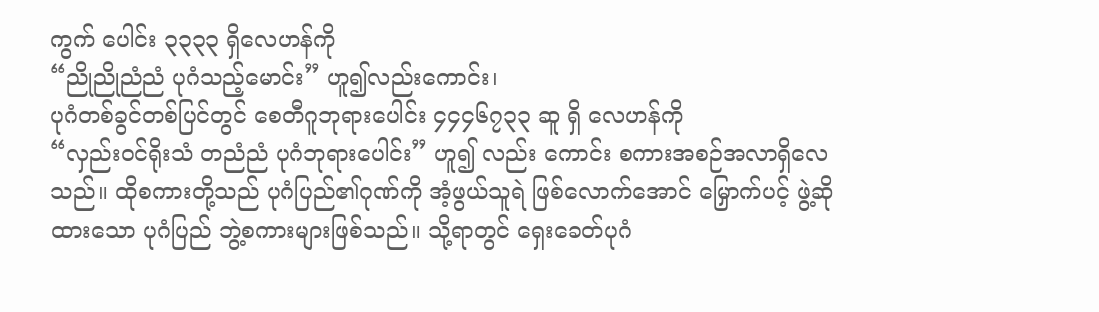ကွက် ပေါင်း ၃၃၃၃ ရှိလေဟန်ကို
“ညိုညိုညံညံ ပုဂံသည့်မောင်း” ဟူ၍လည်းကောင်း၊
ပုဂံတစ်ခွင်တစ်ပြင်တွင် စေတီဂူဘုရားပေါင်း ၄၄၄၆၇၃၃ ဆူ ရှိ လေဟန်ကို
“လှည်းဝင်ရိုးသံ တညံညံ ပုဂံဘုရားပေါင်း” ဟူ၍ လည်း ကောင်း စကားအစဉ်အလာရှိလေသည်။ ထိုစကားတို့သည် ပုဂံပြည်၏ဂုဏ်ကို အံ့ဖွယ်သူရဲ ဖြစ်လောက်အောင် မြှောက်ပင့် ဖွဲ့ဆိုထားသော ပုဂံပြည် ဘွဲ့စကားများဖြစ်သည်။ သို့ရာတွင် ရှေးခေတ်ပုဂံ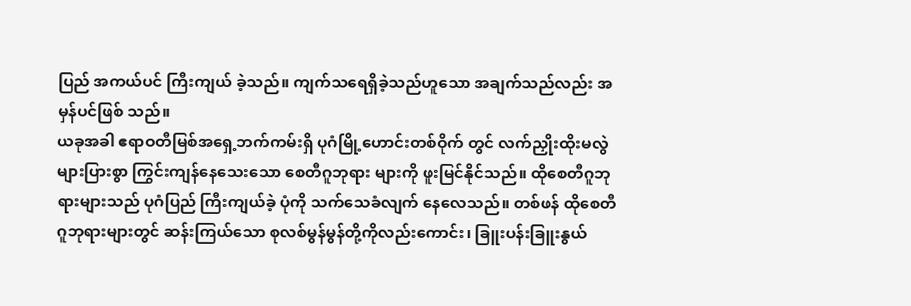ပြည် အကယ်ပင် ကြီးကျယ် ခဲ့သည်။ ကျက်သရေရှိခဲ့သည်ဟူသော အချက်သည်လည်း အမှန်ပင်ဖြစ် သည်။
ယခုအခါ ဧရာဝတီမြစ်အရှေ့ဘက်ကမ်းရှိ ပုဂံမြို့ဟောင်းတစ်ဝိုက် တွင် လက်ညှိုးထိုးမလွဲ များပြားစွာ ကြွင်းကျန်နေသေးသော စေတီဂူဘုရား များကို ဖူးမြင်နိုင်သည်။ ထိုစေတီဂူဘုရားများသည် ပုဂံပြည် ကြီးကျယ်ခဲ့ ပုံကို သက်သေခံလျက် နေလေသည်။ တစ်ဖန် ထိုစေတီဂူဘုရားများတွင် ဆန်းကြယ်သော စုလစ်မွန်မွန်တို့ကိုလည်းကောင်း၊ ခြူးပန်းခြူးနွယ်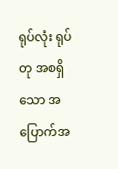ရုပ်လုံး ရုပ်တု အစရှိသော အပြောက်အ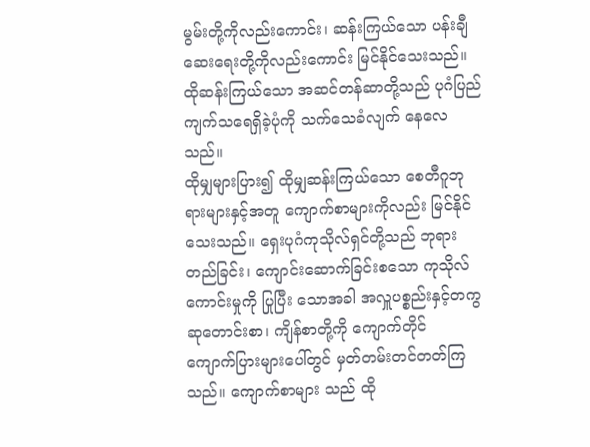မွမ်းတို့ကိုလည်းကောင်း၊ ဆန်းကြယ်သော ပန်းချီဆေးရေးတို့ကိုလည်းကောင်း မြင်နိုင်သေးသည်။ ထိုဆန်းကြယ်သော အဆင်တန်ဆာတို့သည် ပုဂံပြည် ကျက်သရေရှိခဲ့ပုံကို သက်သေခံလျက် နေလေသည်။
ထိုမျှများပြား၍ ထိုမျှဆန်းကြယ်သော စေတီဂူဘုရားများနှင့်အတူ ကျောက်စာများကိုလည်း မြင်နိုင်သေးသည်။ ရှေးပုဂံကုသိုလ်ရှင်တို့သည် ဘုရားတည်ခြင်း၊ ကျောင်းဆောက်ခြင်းစသော ကုသိုလ်ကောင်းမှုကို ပြုပြီး သောအခါ အလှူပစ္စည်းနှင့်တကွ ဆုတောင်းစာ၊ ကျိန်စာတို့ကို ကျောက်တိုင်
ကျောက်ပြားများပေါ်တွင် မှတ်တမ်းတင်တတ်ကြသည်။ ကျောက်စာများ သည် ထို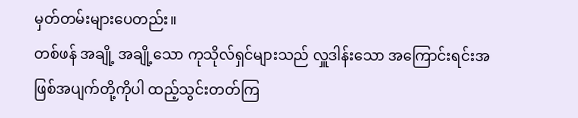မှတ်တမ်းများပေတည်း။
တစ်ဖန် အချို့ အချို့သော ကုသိုလ်ရှင်များသည် လှူဒါန်းသော အကြောင်းရင်းအဖြစ်အပျက်တို့ကိုပါ ထည့်သွင်းတတ်ကြ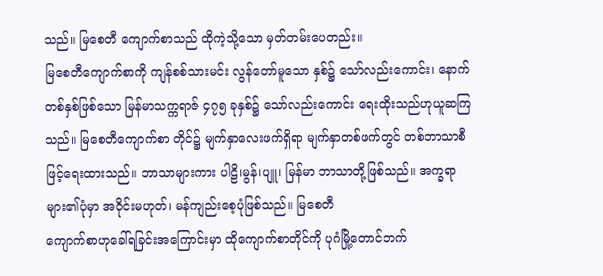သည်။ မြစေတီ ကျောက်စာသည် ထိုကဲ့သို့သော မှတ်တမ်းပေတည်း။
မြစေတီကျောက်စာကို ကျန်စစ်သားမင်း လွန်တော်မူသော နှစ်၌ သော်လည်းကောင်း၊ နောက်တစ်နှစ်ဖြစ်သော မြန်မာသက္ကရာဇ် ၄၇၅ ခုနှစ်၌ သော်လည်းကောင်း ရေးထိုးသည်ဟုယူဆကြသည်။ မြစေတီကျောက်စာ တိုင်၌ မျက်နှာလေးဖက်ရှိရာ မျက်နှာတစ်ဖက်တွင် တစ်ဘာသာစီဖြင့်ရေးထားသည်။ ဘာသာများကား ပါဠိ၊မွန်၊ပျူ၊ မြန်မာ ဘာသာတို့ဖြစ်သည်။ အက္ခရာများ၏ပုံမှာ အဝိုင်းမဟုတ်၊ မန်ကျည်းစေ့ပုံဖြစ်သည်။ မြစေတီ
ကျောက်စာဟုခေါ်ရခြင်းအကြောင်းမှာ ထိုကျောက်စာတိုင်ကို ပုဂံမြို့တောင်ဘက်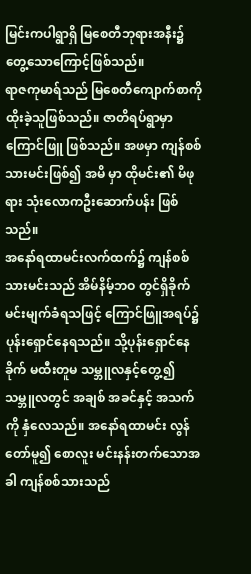မြင်းကပါရွာရှိ မြစေတီဘုရားအနီး၌တွေ့သောကြောင့်ဖြစ်သည်။
ရာဇကုမာရ်သည် မြစေတီကျောက်စာကို ထိုးခဲ့သူဖြစ်သည်။ ဇာတိရပ်ရွာမှာ ကြောင်ဖြူ ဖြစ်သည်။ အဖမှာ ကျန်စစ်သားမင်းဖြစ်၍ အမိ မှာ ထိုမင်း၏ မိဖုရား သုံးလောကဦးဆောက်ပန်း ဖြစ်သည်။
အနော်ရထာမင်းလက်ထက်၌ ကျန်စစ်သားမင်းသည် အိမ်နိမ့်ဘဝ တွင်ရှိခိုက် မင်းမျက်ခံရသဖြင့် ကြောင်ဖြူအရပ်၌ ပုန်းရှောင်နေရသည်။ သို့ပုန်းရှောင်နေခိုက် မထီးတူမ သမ္ဘူလနှင့်တွေ့၍ သမ္ဘူလတွင် အချစ် အခင်နှင့် အသက်ကို နှံလေသည်။ အနော်ရထာမင်း လွန်တော်မူ၍ စောလူး မင်းနန်းတက်သောအခါ ကျန်စစ်သားသည်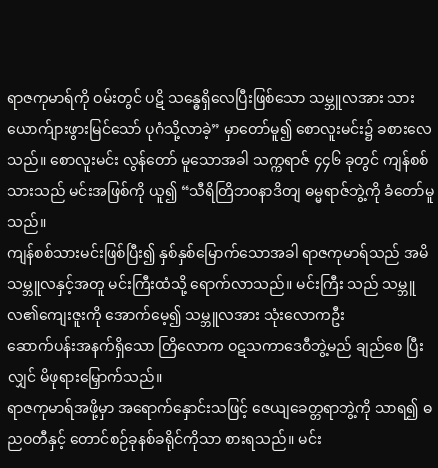ရာဇကုမာရ်ကို ဝမ်းတွင် ပဋိ သန္ဓေရှိလေပြီးဖြစ်သော သမ္ဘူလအား သားယောက်ျားဖွားမြင်သော် ပုဂံသို့လာခဲ့” မှာတော်မူ၍ စောလူးမင်း၌ ခစားလေသည်။ စောလူးမင်း လွန်တော် မူသောအခါ သက္ကရာဇ် ၄၄၆ ခုတွင် ကျန်စစ်သားသည် မင်းအဖြစ်ကို ယူ၍ “သီရိတြိဘ၀နာဒိတျ ဓမ္မရာဇ်ဘွဲ့ကို ခံတော်မူသည်။
ကျန်စစ်သားမင်းဖြစ်ပြီး၍ နှစ်နှစ်မြောက်သောအခါ ရာဇကုမာရ်သည် အမိ သမ္ဘူလနှင့်အတူ မင်းကြီးထံသို့ ရောက်လာသည်။ မင်းကြီး သည် သမ္ဘူလ၏ကျေးဇူးကို အောက်မေ့၍ သမ္ဘူလအား သုံးလောကဦး
ဆောက်ပန်းအနက်ရှိသော တြိလောက ဝဋသကာဒေဝီဘွဲ့မည် ချည်စေ ပြီးလျှင် မိဖုရားမြှောက်သည်။
ရာဇကုမာရ်အဖို့မှာ အရောက်နှောင်းသဖြင့် ဇေယျခေတ္တရာဘွဲ့ကို သာရ၍ ဓညဝတီနှင့် တောင်စဉ်ခုနစ်ခရိုင်ကိုသာ စားရသည်။ မင်း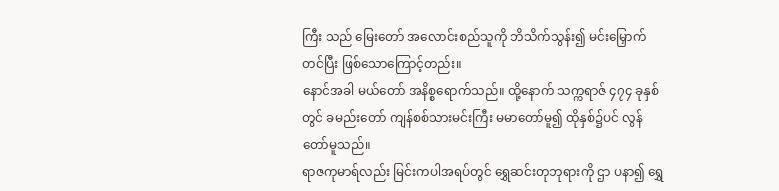ကြီး သည် မြေးတော် အလောင်းစည်သူကို ဘိသိက်သွန်း၍ မင်းမြှောက်တင်ပြီး ဖြစ်သောကြောင့်တည်း။
နောင်အခါ မယ်တော် အနိစ္စရောက်သည်။ ထို့နောက် သက္ကရာဇ် ၄၇၄ ခုနှစ်တွင် ခမည်းတော် ကျန်စစ်သားမင်းကြီး မမာတော်မူ၍ ထိုနှစ်၌ပင် လွန်တော်မူသည်။
ရာဇကုမာရ်လည်း မြင်းကပါအရပ်တွင် ရွှေဆင်းတုဘုရားကို ဌာ ပနာ၍ ရွှေ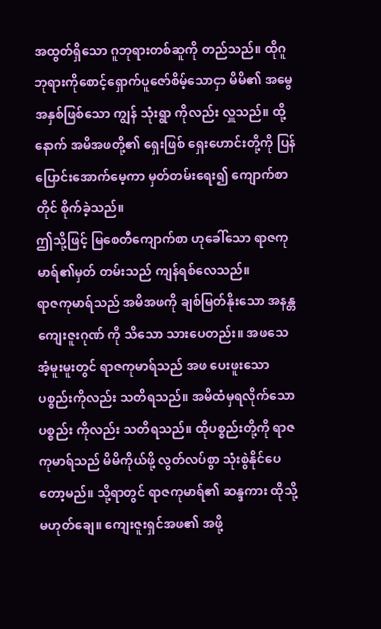အထွတ်ရှိသော ဂူဘုရားတစ်ဆူကို တည်သည်။ ထိုဂူဘုရားကိုစောင့်ရှောက်ပူဇော်စိမ့်သောငှာ မိမိ၏ အမွေအနှစ်ဖြစ်သော ကျွန် သုံးရွာ ကိုလည်း လှူသည်။ ထို့နောက် အမိအဖတို့၏ ရှေးဖြစ် ရှေးဟောင်းတို့ကို ပြန်ပြောင်းအောက်မေ့ကာ မှတ်တမ်းရေး၍ ကျောက်စာတိုင် စိုက်ခဲ့သည်။
ဤသို့ဖြင့် မြစေတီကျောက်စာ ဟုခေါ်သော ရာဇကုမာရ်၏မှတ် တမ်းသည် ကျန်ရစ်လေသည်။
ရာဇကုမာရ်သည် အမိအဖကို ချစ်မြတ်နိုးသော အနန္တကျေးဇူးဂုဏ် ကို သိသော သားပေတည်း။ အဖသေအံ့မူးမူးတွင် ရာဇကုမာရ်သည် အဖ ပေးဖူးသော ပစ္စည်းကိုလည်း သတိရသည်။ အမိထံမှရလိုက်သော ပစ္စည်း ကိုလည်း သတိရသည်။ ထိုပစ္စည်းတို့ကို ရာဇကုမာရ်သည် မိမိကိုယ်ဖို့ လွတ်လပ်စွာ သုံးစွဲနိုင်ပေတော့မည်။ သို့ရာတွင် ရာဇကုမာရ်၏ ဆန္ဒကား ထိုသို့မဟုတ်ချေ။ ကျေးဇူးရှင်အဖ၏ အဖို့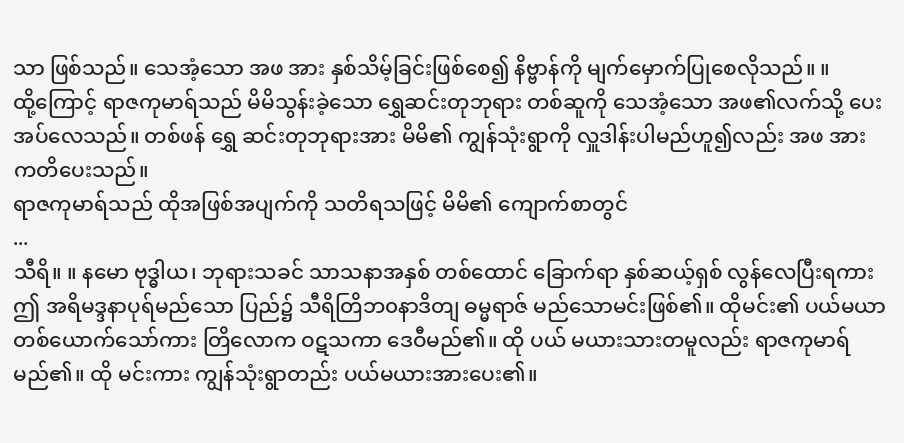သာ ဖြစ်သည်။ သေအံ့သော အဖ အား နှစ်သိမ့်ခြင်းဖြစ်စေ၍ နိဗ္ဗာန်ကို မျက်မှောက်ပြုစေလိုသည်။ ။
ထို့ကြောင့် ရာဇကုမာရ်သည် မိမိသွန်းခဲ့သော ရွှေဆင်းတုဘုရား တစ်ဆူကို သေအံ့သော အဖ၏လက်သို့ ပေးအပ်လေသည်။ တစ်ဖန် ရွှေ ဆင်းတုဘုရားအား မိမိ၏ ကျွန်သုံးရွာကို လှူဒါန်းပါမည်ဟူ၍လည်း အဖ အား ကတိပေးသည်။
ရာဇကုမာရ်သည် ထိုအဖြစ်အပျက်ကို သတိရသဖြင့် မိမိ၏ ကျောက်စာတွင်
...
သီရိ။ ။ နမော ဗုဒ္ဓါယ၊ ဘုရားသခင် သာသနာအနှစ် တစ်ထောင် ခြောက်ရာ နှစ်ဆယ့်ရှစ် လွန်လေပြီးရကား ဤ အရိမဒ္ဒနာပုရ်မည်သော ပြည်၌ သီရိတြိဘ၀နာဒိတျ ဓမ္မရာဇ် မည်သောမင်းဖြစ်၏။ ထိုမင်း၏ ပယ်မယာတစ်ယောက်သော်ကား တြိလောက ဝဋသကာ ဒေဝီမည်၏။ ထို ပယ် မယားသားတမူလည်း ရာဇကုမာရ်မည်၏။ ထို မင်းကား ကျွန်သုံးရွာတည်း ပယ်မယားအားပေး၏။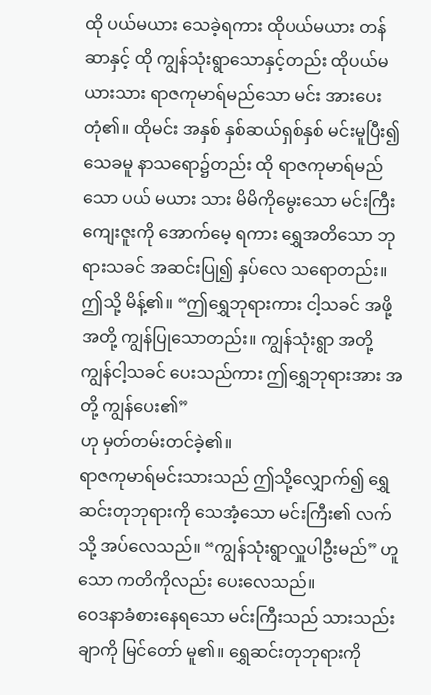ထို ပယ်မယား သေခဲ့ရကား ထိုပယ်မယား တန်ဆာနှင့် ထို ကျွန်သုံးရွာသောနှင့်တည်း ထိုပယ်မယားသား ရာဇကုမာရ်မည်သော မင်း အားပေးတုံ၏။ ထိုမင်း အနှစ် နှစ်ဆယ်ရှစ်နှစ် မင်းမူပြီး၍သေခမူ နာသရော၌တည်း ထို ရာဇကုမာရ်မည်သော ပယ် မယား သား မိမိကိုမွေးသော မင်းကြီးကျေးဇူးကို အောက်မေ့ ရကား ရွှေအတိသော ဘုရားသခင် အဆင်းပြု၍ နှပ်လေ သရောတည်း။ ဤသို့ မိန့်၏။ “ဤရွှေဘုရားကား ငါ့သခင် အဖို့ အတို့ ကျွန်ပြုသောတည်း။ ကျွန်သုံးရွာ အတို့ ကျွန်ငါ့သခင် ပေးသည်ကား ဤရွှေဘုရားအား အတို့ ကျွန်ပေး၏”
ဟု မှတ်တမ်းတင်ခဲ့၏။
ရာဇကုမာရ်မင်းသားသည် ဤသို့လျှောက်၍ ရွှေဆင်းတုဘုရားကို သေအံ့သော မင်းကြီး၏ လက်သို့ အပ်လေသည်။ “ကျွန်သုံးရွာလှူပါဦးမည်” ဟူသော ကတိကိုလည်း ပေးလေသည်။
ဝေဒနာခံစားနေရသော မင်းကြီးသည် သားသည်းချာကို မြင်တော် မူ၏။ ရွှေဆင်းတုဘုရားကို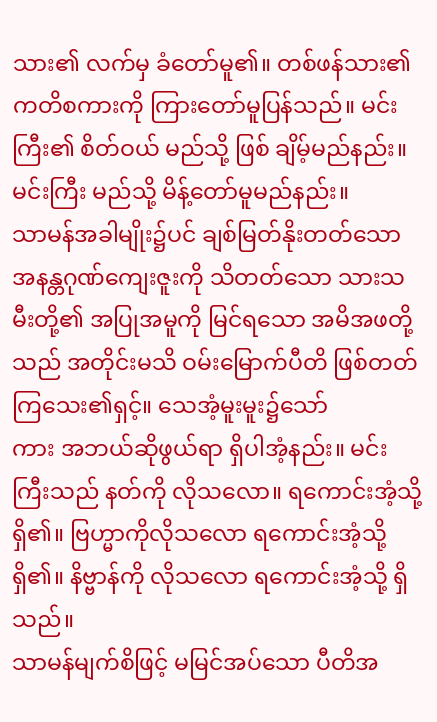သား၏ လက်မှ ခံတော်မူ၏။ တစ်ဖန်သား၏ ကတိစကားကို ကြားတော်မူပြန်သည်။ မင်းကြီး၏ စိတ်ဝယ် မည်သို့ ဖြစ် ချိမ့်မည်နည်း။ မင်းကြီး မည်သို့ မိန့်တော်မူမည်နည်း။
သာမန်အခါမျိုး၌ပင် ချစ်မြတ်နိုးတတ်သော အနန္တဂုဏ်ကျေးဇူးကို သိတတ်သော သားသမီးတို့၏ အပြုအမူကို မြင်ရသော အမိအဖတို့သည် အတိုင်းမသိ ဝမ်းမြောက်ပီတိ ဖြစ်တတ်ကြသေး၏ရှင့်။ သေအံ့မူးမူး၌သော်
ကား အဘယ်ဆိုဖွယ်ရာ ရှိပါအံ့နည်း။ မင်းကြီးသည် နတ်ကို လိုသလော။ ရကောင်းအံ့သို့ရှိ၏။ ဗြဟ္မာကိုလိုသလော ရကောင်းအံ့သို့ ရှိ၏။ နိဗ္ဗာန်ကို လိုသလော ရကောင်းအံ့သို့ ရှိသည်။
သာမန်မျက်စိဖြင့် မမြင်အပ်သော ပီတိအ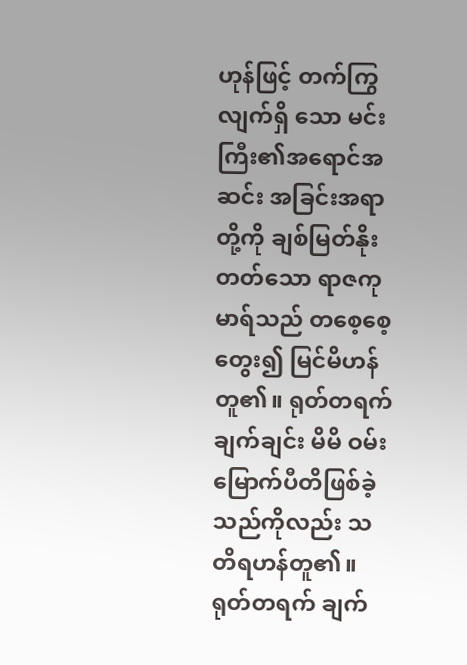ဟုန်ဖြင့် တက်ကြွလျက်ရှိ သော မင်းကြီး၏အရောင်အဆင်း အခြင်းအရာတို့ကို ချစ်မြတ်နိုးတတ်သော ရာဇကုမာရ်သည် တစေ့စေ့တွေး၍ မြင်မိဟန်တူ၏။ ရုတ်တရက် ချက်ချင်း မိမိ ဝမ်းမြောက်ပီတိဖြစ်ခဲ့သည်ကိုလည်း သတိရဟန်တူ၏။ ရုတ်တရက် ချက်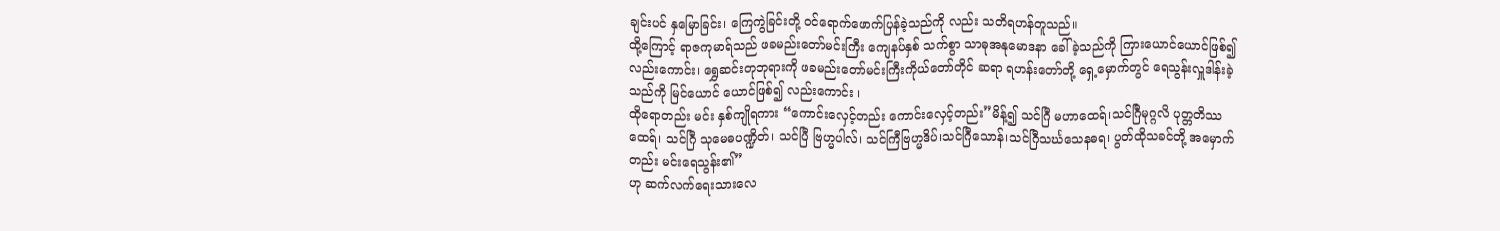ချင်းပင် နှမြောခြင်း၊ ကြေကွဲခြင်းတို့ ဝင်ရောက်ဖောက်ပြန်ခဲ့သည်ကို လည်း သတိရဟန်တူသည်။
ထို့ကြောင့် ရာဇကုမာရ်သည် ဖခမည်းတော်မင်းကြီး ကျေနပ်နှစ် သက်စွာ သာဓုအနုမောဒနာ ခေါ်ခဲ့သည်ကို ကြားယောင်ယောင်ဖြစ်၍ လည်းကောင်း၊ ရွှေဆင်းတုဘုရားကို ဖခမည်းတော်မင်းကြီးကိုယ်တော်တိုင် ဆရာ ရဟန်းတော်တို့ ရှေ့မှောက်တွင် ရေသွန်းလှူဒါန်းခဲ့သည်ကို မြင်ယောင် ယောင်ဖြစ်၍ လည်းကောင်း ၊
ထိုရောတည်း မင်း နှစ်ကျိုရကား “ကောင်းလှေင့်တည်း ကောင်းလှေင့်တည်း”မိန့်၍ သင်ဂြီ မဟာထေရ်၊သင်ဂြီမုဂ္ဂလိ ပုတ္တတိဿထေရ်၊ သင်ဂြီ သုမေဓပဏ္ဍိတ်၊ သင်ပြီ ဗြဟ္မပါလ်၊ သင်ကြီဗြဟ္မဒိပ်၊သင်ဂြီသောန်၊သင်ဂြီသင်္ဃသေနဓရ၊ ပွတ်ထိုသခင်တို့ အမှောက်တည်း မင်းရေသွန်း၏”
ဟု ဆက်လက်ရေးသားလေ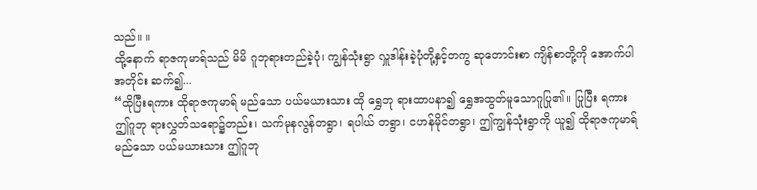သည်။ ။
ထို့နောက် ရာဇကုမာရ်သည် မိမိ ဂူဘုရားတည်ခဲ့ပုံ၊ ကျွန်သုံးရွာ လှူဒါန်းခဲ့ပုံတို့နှင့်တကွ ဆုတောင်းစာ ကျိန်စာတို့ကို အောက်ပါအတိုင်း ဆက်၍...
“ထိုပြီးရကား ထိုရာဇကုမာရ် မည်သော ပယ်မယားသား ထို ရွှေဘု ရားထာပနာ၍ ရွှေအထွတ်မူသောဂူပြု၏။ ပြုပြီး ရကား ဤဂူဘု ရားလွှတ်သရော၌တည်း၊ သက်မုနလွန်တရွာ၊ ရပါယ် တရွာ၊ ငဟန်မိုင်တရွာ၊ ဤကျွန်သုံးရွာကို ယူ၍ ထိုရာဇကုမာရ် မည်သော ပယ်မယားသား ဤဂူဘု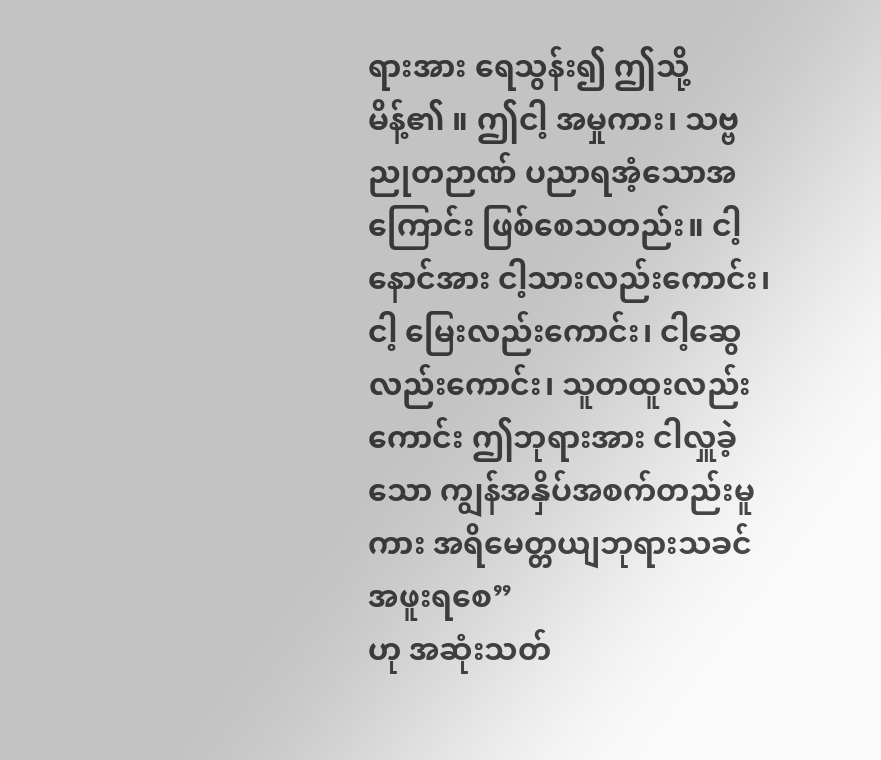ရားအား ရေသွန်း၍ ဤသို့ မိန့်၏ ။ ဤငါ့ အမှုကား၊ သဗ္ဗညုတဉာဏ် ပညာရအံ့သောအကြောင်း ဖြစ်စေသတည်း။ ငါ့ နောင်အား ငါ့သားလည်းကောင်း၊ ငါ့ မြေးလည်းကောင်း၊ ငါ့ဆွေလည်းကောင်း၊ သူတထူးလည်းကောင်း ဤဘုရားအား ငါလှူခဲ့သော ကျွန်အနှိပ်အစက်တည်းမူကား အရိမေတ္တယျဘုရားသခင်
အဖူးရစေ”
ဟု အဆုံးသတ်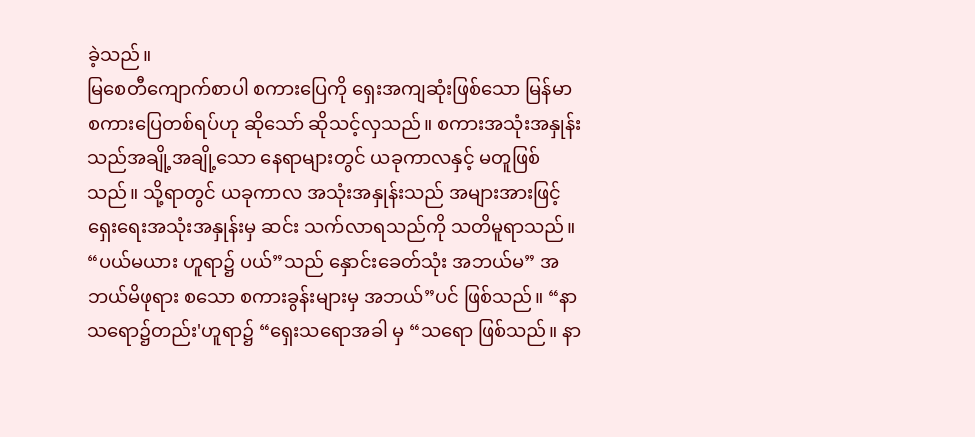ခဲ့သည်။
မြစေတီကျောက်စာပါ စကားပြေကို ရှေးအကျဆုံးဖြစ်သော မြန်မာ စကားပြေတစ်ရပ်ဟု ဆိုသော် ဆိုသင့်လှသည်။ စကားအသုံးအနှုန်းသည်အချို့အချို့သော နေရာများတွင် ယခုကာလနှင့် မတူဖြစ်သည်။ သို့ရာတွင် ယခုကာလ အသုံးအနှုန်းသည် အများအားဖြင့် ရှေးရေးအသုံးအနှုန်းမှ ဆင်း သက်လာရသည်ကို သတိမူရာသည်။
“ပယ်မယား ဟူရာ၌ ပယ်”သည် နှောင်းခေတ်သုံး အဘယ်မ” အဘယ်မိဖုရား စသော စကားခွန်းများမှ အဘယ်”ပင် ဖြစ်သည်။ “နာသရော၌တည်း'ဟူရာ၌ “ရှေးသရောအခါ မှ “သရော ဖြစ်သည်။ နာ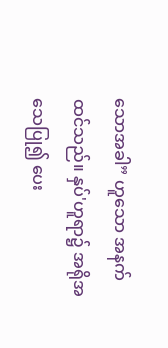သောအခါ” ဟူသော အနက်ထင်သည်။ နှပ်'ဟူရာ၌ အရိုအသေပြု၍ ပေး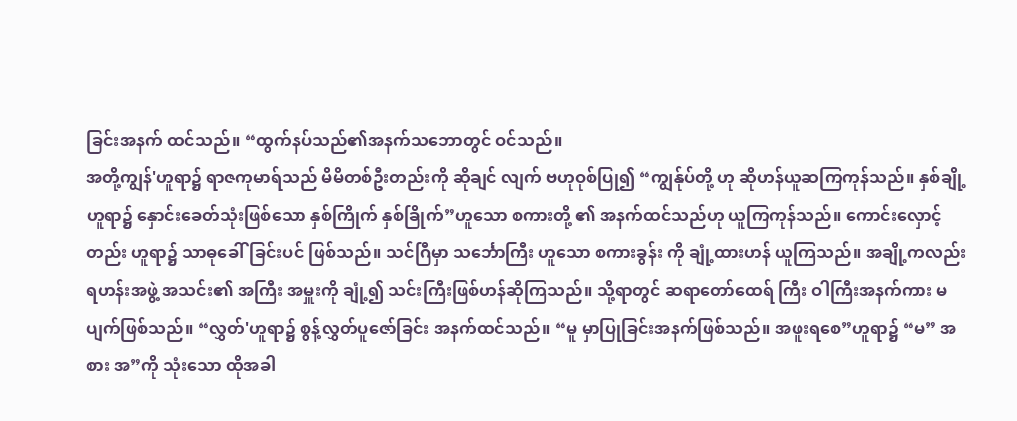ခြင်းအနက် ထင်သည်။ “ထွက်နပ်သည်၏အနက်သဘောတွင် ဝင်သည်။
အတို့ကျွန်'ဟူရာ၌ ရာဇကုမာရ်သည် မိမိတစ်ဦးတည်းကို ဆိုချင် လျက် ဗဟုဝုစ်ပြု၍ “ကျွန်ုပ်တို့ ဟု ဆိုဟန်ယူဆကြကုန်သည်။ နှစ်ချို့ ဟူရာ၌ နှောင်းခေတ်သုံးဖြစ်သော နှစ်ကြိုက် နှစ်ခြိုက်”ဟူသော စကားတို့ ၏ အနက်ထင်သည်ဟု ယူကြကုန်သည်။ ကောင်းလှောင့်တည်း ဟူရာ၌ သာဓုခေါ်ခြင်းပင် ဖြစ်သည်။ သင်ဂြီမှာ သင်္ဘောကြီး ဟူသော စကားခွန်း ကို ချုံ့ထားဟန် ယူကြသည်။ အချို့ကလည်း ရဟန်းအဖွဲ့ အသင်း၏ အကြီး အမှူးကို ချုံ့၍ သင်းကြီးဖြစ်ဟန်ဆိုကြသည်။ သို့ရာတွင် ဆရာတော်ထေရ် ကြီး ဝါကြီးအနက်ကား မပျက်ဖြစ်သည်။ “လွှတ်'ဟူရာ၌ စွန့်လွှတ်ပူဇော်ခြင်း အနက်ထင်သည်။ “မူ မှာပြုခြင်းအနက်ဖြစ်သည်။ အဖူးရစေ”ဟူရာ၌ “မ” အစား အ”ကို သုံးသော ထိုအခါ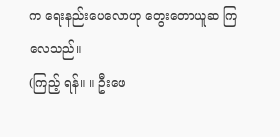က ရေးနည်းပေလောဟု တွေးတောယူဆ ကြလေသည်။
(ကြည့် ရန်။ ။ ဦးဖေ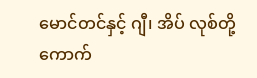မောင်တင်နှင့် ဂျီ၊ အိပ် လုစ်တို့ ကောက်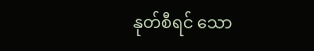နုတ်စီရင် သော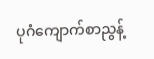ပုဂံကျောက်စာညွန့်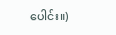ပေါင်း။)